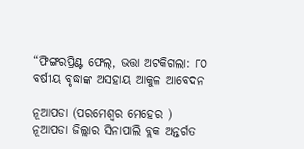“ଫିଙ୍ଗରପ୍ରିଣ୍ଟ ଫେଲ୍, ଭତ୍ତା ଅଟକିଗଲା: ୮୦ ବର୍ଷୀୟ ବୃଦ୍ଧାଙ୍କ ଅସହାୟ ଆକୁଳ ଆବେଦନ

ନୂଆପଡା (ପରମେଶ୍ୱର ମେହେର )
ନୂଆପଡା ଜିଲ୍ଲାର ସିନାପାଲି ବ୍ଲକ ଅନ୍ତର୍ଗତ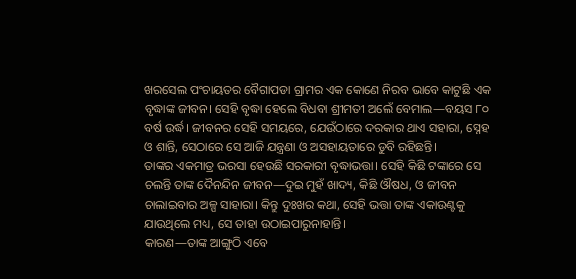ଖରସେଲ ପଂଚାୟତର ବୈଗାପଡା ଗ୍ରାମର ଏକ କୋଣେ ନିରବ ଭାବେ କାଟୁଛି ଏକ ବୃଦ୍ଧାଙ୍କ ଜୀବନ। ସେହି ବୃଦ୍ଧା ହେଲେ ବିଧବା ଶ୍ରୀମତୀ ଅଲେଁ ବେମାଲ—ବୟସ ୮୦ ବର୍ଷ ଉର୍ଦ୍ଧ। ଜୀବନର ସେହି ସମୟରେ, ଯେଉଁଠାରେ ଦରକାର ଥାଏ ସହାରା, ସ୍ନେହ ଓ ଶାନ୍ତି, ସେଠାରେ ସେ ଆଜି ଯନ୍ତ୍ରଣା ଓ ଅସହାୟତାରେ ଡୁବି ରହିଛନ୍ତି।
ତାଙ୍କର ଏକମାତ୍ର ଭରସା ହେଉଛି ସରକାରୀ ବୃଦ୍ଧାଭତ୍ତା। ସେହି କିଛି ଟଙ୍କାରେ ସେ ଚଲନ୍ତି ତାଙ୍କ ଦୈନନ୍ଦିନ ଜୀବନ—ଦୁଇ ମୁହଁ ଖାଦ୍ୟ, କିଛି ଔଷଧ, ଓ ଜୀବନ ଚାଲାଇବାର ଅଳ୍ପ ସାହାରା। କିନ୍ତୁ ଦୁଃଖର କଥା, ସେହି ଭତ୍ତା ତାଙ୍କ ଏକାଉଣ୍ଟକୁ ଯାଉଥିଲେ ମଧ୍ୟ, ସେ ତାହା ଉଠାଇପାରୁନାହାନ୍ତି।
କାରଣ—ତାଙ୍କ ଆଙ୍ଗୁଠି ଏବେ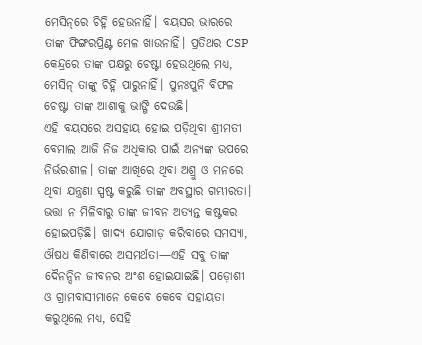ମେସିନ୍‌ରେ ଚିହ୍ନି ହେଉନାହିଁ। ବୟସର ଭାରରେ ତାଙ୍କ ଫିଙ୍ଗରପ୍ରିଣ୍ଟ ମେଳ ଖାଉନାହିଁ। ପ୍ରତିଥର CSP କେନ୍ଦ୍ରରେ ତାଙ୍କ ପକ୍ଷରୁ ଚେଷ୍ଟା ହେଉଥିଲେ ମଧ୍ୟ, ମେସିନ୍ ତାଙ୍କୁ ଚିହ୍ନି ପାରୁନାହିଁ। ପୁନଃପୁନି ବିଫଳ ଚେଷ୍ଟା ତାଙ୍କ ଆଶାକୁ ଭାଙ୍ଗି ଦେଉଛି।
ଏହି ବୟସରେ ଅସହାୟ ହୋଇ ପଡ଼ିଥିବା ଶ୍ରୀମତୀ ବେମାଲ ଆଜି ନିଜ ଅଧିକାର ପାଇଁ ଅନ୍ୟଙ୍କ ଉପରେ ନିର୍ଭରଶୀଳ। ତାଙ୍କ ଆଖିରେ ଥିବା ଅଶ୍ରୁ ଓ ମନରେ ଥିବା ଯନ୍ତ୍ରଣା ସ୍ପଷ୍ଟ କରୁଛି ତାଙ୍କ ଅବସ୍ଥାର ଗମ୍ଭୀରତା।
ଭତ୍ତା ନ ମିଳିବାରୁ ତାଙ୍କ ଜୀବନ ଅତ୍ୟନ୍ତ କଷ୍ଟକର ହୋଇପଡ଼ିଛି। ଖାଦ୍ୟ ଯୋଗାଡ଼ କରିବାରେ ସମସ୍ୟା, ଔଷଧ କିଣିବାରେ ଅସମର୍ଥତା—ଏହି ସବୁ ତାଙ୍କ ଦୈନନ୍ଦିନ ଜୀବନର ଅଂଶ ହୋଇଯାଇଛି। ପଡ଼ୋଶୀ ଓ ଗ୍ରାମବାସୀମାନେ କେବେ କେବେ ସହାୟତା କରୁଥିଲେ ମଧ୍ୟ, ସେହି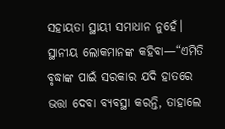ସହାୟତା ସ୍ଥାୟୀ ସମାଧାନ ନୁହେଁ।
ସ୍ଥାନୀୟ ଲୋକମାନଙ୍କ କହିବା—“ଏମିତି ବୃଦ୍ଧାଙ୍କ ପାଇଁ ସରକାର ଯଦି ହାତରେ ଭତ୍ତା ଦେବା ବ୍ୟବସ୍ଥା କରନ୍ତି, ତାହାଲେ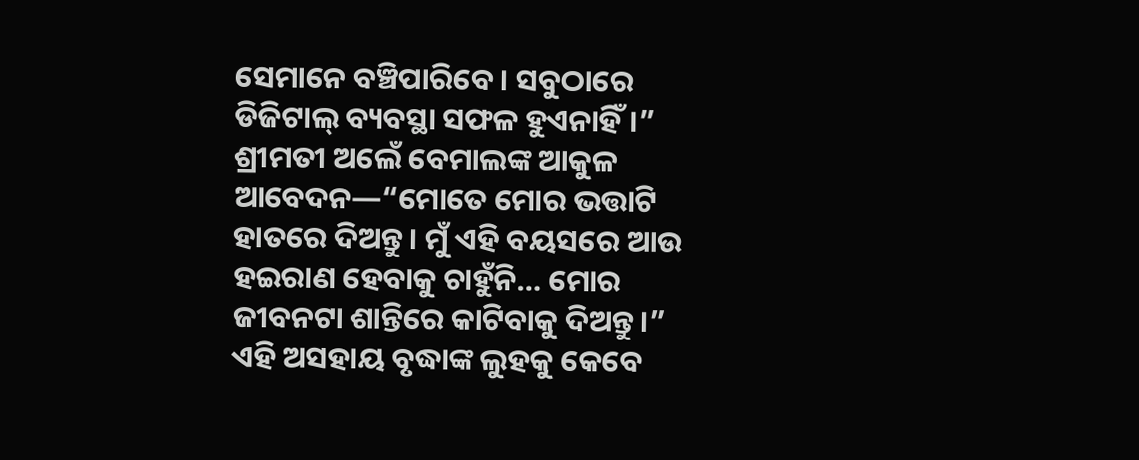ସେମାନେ ବଞ୍ଚିପାରିବେ। ସବୁଠାରେ ଡିଜିଟାଲ୍ ବ୍ୟବସ୍ଥା ସଫଳ ହୁଏନାହିଁ।”
ଶ୍ରୀମତୀ ଅଲେଁ ବେମାଲଙ୍କ ଆକୁଳ ଆବେଦନ—“ମୋତେ ମୋର ଭତ୍ତାଟି ହାତରେ ଦିଅନ୍ତୁ। ମୁଁ ଏହି ବୟସରେ ଆଉ ହଇରାଣ ହେବାକୁ ଚାହୁଁନି… ମୋର ଜୀବନଟା ଶାନ୍ତିରେ କାଟିବାକୁ ଦିଅନ୍ତୁ।”
ଏହି ଅସହାୟ ବୃଦ୍ଧାଙ୍କ ଲୁହକୁ କେବେ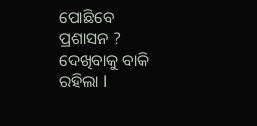ପୋଛିବେ ପ୍ରଶାସନ ? ଦେଖିବାକୁ ବାକି ରହିଲା l